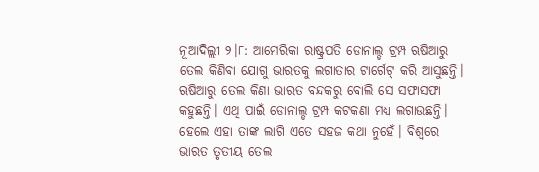ନୂଆଦିଲ୍ଲୀ ୨।୮: ଆମେରିକା ରାଷ୍ଟ୍ରପତି ଡୋନାଲ୍ଡ ଟ୍ରମ୍ପ ଋଷିଆରୁ ତେଲ କିଣିବା ଯୋଗୁ ଭାରତକୁ ଲଗାତାର ଟାର୍ଗେଟ୍ କରି ଆସୁଛନ୍ତି। ଋଷିଆରୁ ତେଲ କିଣା ଭାରତ ବନ୍ଦକରୁ ବୋଲି ସେ ସଫାସଫା କହୁଛନ୍ତି। ଏଥି ପାଇଁ ଡୋନାଲ୍ଡ ଟ୍ରମ୍ପ କଟକଣା ମଧ୍ୟ ଲଗାଉଛନ୍ତି। ହେଲେ ଏହା ତାଙ୍କ ଲାଗି ଏତେ ସହଜ କଥା ନୁହେଁ। ବିଶ୍ୱରେ ଭାରତ ତୃତୀୟ ତେଲ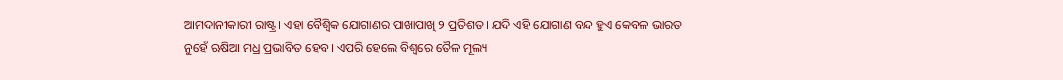ଆମଦାନୀକାରୀ ରାଷ୍ଟ୍ର। ଏହା ବୈଶ୍ୱିକ ଯୋଗାଣର ପାଖାପାଖି ୨ ପ୍ରତିଶତ। ଯଦି ଏହି ଯୋଗାଣ ବନ୍ଦ ହୁଏ କେବଳ ଭାରତ ନୁହେଁ ଋଷିଆ ମଧ୍ର ପ୍ରଭାବିତ ହେବ। ଏପରି ହେଲେ ବିଶ୍ୱରେ ତୈଳ ମୂଲ୍ୟ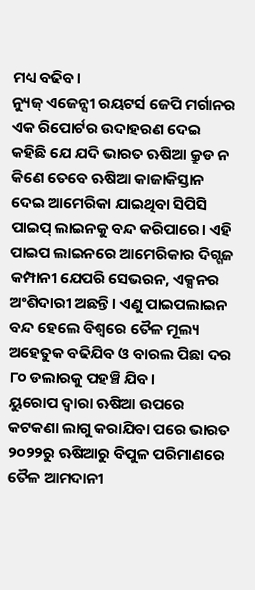ମଧ୍ୟ ବଢିବ।
ନ୍ୟୁଜ୍ ଏଜେନ୍ସୀ ରୟଟର୍ସ ଜେପି ମର୍ଗାନର ଏକ ରିପୋର୍ଟର ଉଦାହରଣ ଦେଇ କହିଛି ଯେ ଯଦି ଭାରତ ଋଷିଆ କ୍ରୁଡ ନ କିଣେ ତେବେ ଋଷିଆ କାଜାକିସ୍ତାନ ଦେଇ ଆମେରିକା ଯାଇଥିବା ସିପିସି ପାଇପ୍ ଲାଇନକୁ ବନ୍ଦ କରିପାରେ। ଏହି ପାଇପ ଲାଇନରେ ଆମେରିକାର ଦିଗ୍ଗଜ କମ୍ପାନୀ ଯେପରି ସେଭରନ, ଏକ୍ସନର ଅଂଶିଦାରୀ ଅଛନ୍ତି। ଏଣୁ ପାଇପଲାଇନ ବନ୍ଦ ହେଲେ ବିଶ୍ୱରେ ତୈଳ ମୂଲ୍ୟ ଅହେତୁକ ବଢିଯିବ ଓ ବାରଲ ପିଛା ଦର ୮୦ ଡଲାରକୁ ପହଞ୍ଚି ଯିବ।
ୟୁରୋପ ଦ୍ୱାରା ଋଷିଆ ଉପରେ କଟକଣା ଲାଗୁ କରାଯିବା ପରେ ଭାରତ ୨୦୨୨ରୁ ଋଷିଆରୁ ବିପୁଳ ପରିମାଣରେ ତୈଳ ଆମଦାନୀ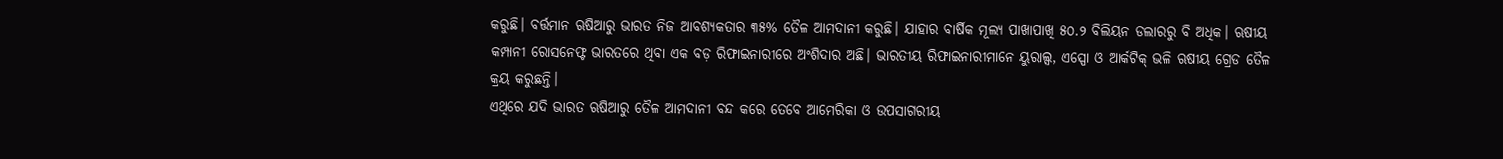କରୁଛି। ବର୍ତ୍ତମାନ ଋଷିଆରୁ ଭାରତ ନିଜ ଆବଶ୍ୟକତାର ୩୫% ତୈଳ ଆମଦାନୀ କରୁଛି। ଯାହାର ବାର୍ଷିକ ମୂଲ୍ୟ ପାଖାପାଖି ୫୦.୨ ବିଲିୟନ ଡଲାରରୁ ବି ଅଧିକ। ଋଷୀୟ କମ୍ପାନୀ ରୋସନେଫ୍ଟ ଭାରତରେ ଥିବା ଏକ ବଡ଼ ରିଫାଇନାରୀରେ ଅଂଶିଦାର ଅଛି। ଭାରତୀୟ ରିଫାଇନାରୀମାନେ ୟୁରାଲ୍ସ, ଏସ୍ପୋ ଓ ଆର୍କଟିକ୍ ଭଳି ଋଷୀୟ ଗ୍ରେଡ ତୈଳ କ୍ରୟ କରୁଛନ୍ତି।
ଏଥିରେ ଯଦି ଭାରତ ଋଷିଆରୁ ତୈଳ ଆମଦାନୀ ବନ୍ଦ କରେ ତେବେ ଆମେରିକା ଓ ଉପସାଗରୀୟ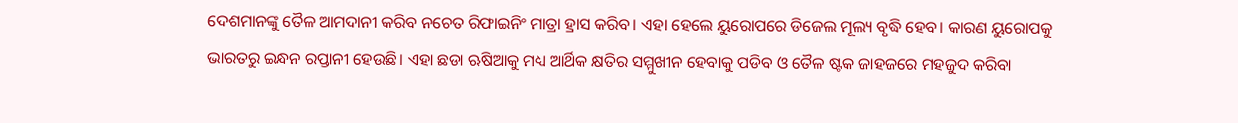ଦେଶମାନଙ୍କୁ ତୈଳ ଆମଦାନୀ କରିବ ନଚେତ ରିଫାଇନିଂ ମାତ୍ରା ହ୍ରାସ କରିବ। ଏହା ହେଲେ ୟୁରୋପରେ ଡିଜେଲ ମୂଲ୍ୟ ବୃଦ୍ଧି ହେବ। କାରଣ ୟୁରୋପକୁ ଭାରତରୁ ଇନ୍ଧନ ରପ୍ତାନୀ ହେଉଛି। ଏହା ଛଡା ଋଷିଆକୁ ମଧ୍ୟ ଆର୍ଥିକ କ୍ଷତିର ସମ୍ମୁଖୀନ ହେବାକୁ ପଡିବ ଓ ତୈଳ ଷ୍ଟକ ଜାହଜରେ ମହଜୁଦ କରିବା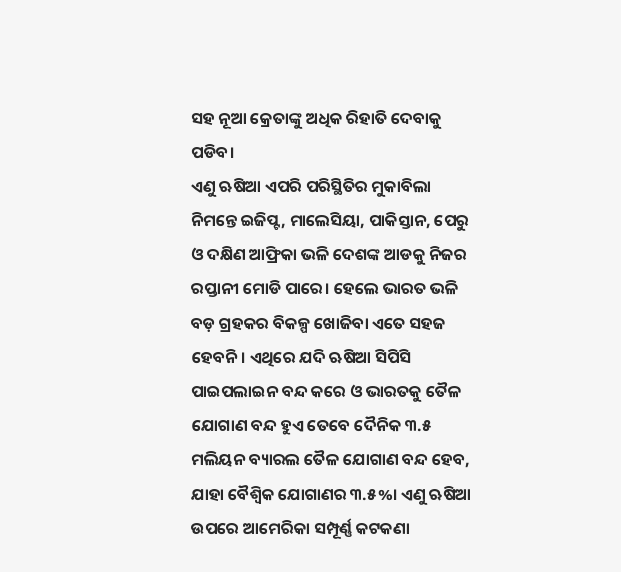ସହ ନୂଆ କ୍ରେତାଙ୍କୁ ଅଧିକ ରିହାତି ଦେବାକୁ ପଡିବ।
ଏଣୁ ଋଷିଆ ଏପରି ପରିସ୍ଥିତିର ମୁକାବିଲା ନିମନ୍ତେ ଇଜିପ୍ଟ, ମାଲେସିୟା, ପାକିସ୍ତାନ, ପେରୁ ଓ ଦକ୍ଷିଣ ଆଫ୍ରିକା ଭଳି ଦେଶଙ୍କ ଆଡକୁ ନିଜର ରପ୍ତାନୀ ମୋଡି ପାରେ। ହେଲେ ଭାରତ ଭଳି ବଡ଼ ଗ୍ରହକର ବିକଳ୍ପ ଖୋଜିବା ଏତେ ସହଜ ହେବନି। ଏଥିରେ ଯଦି ଋଷିଆ ସିପିସି ପାଇପଲାଇନ ବନ୍ଦ କରେ ଓ ଭାରତକୁ ତୈଳ ଯୋଗାଣ ବନ୍ଦ ହୁଏ ତେବେ ଦୈନିକ ୩.୫ ମଲିୟନ ବ୍ୟାରଲ ତୈଳ ଯୋଗାଣ ବନ୍ଦ ହେବ, ଯାହା ବୈଶ୍ୱିକ ଯୋଗାଣର ୩.୫%। ଏଣୁ ଋଷିଆ ଉପରେ ଆମେରିକା ସମ୍ପୂର୍ଣ୍ଣ କଟକଣା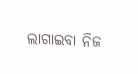ଲାଗାଇବା ନିଜ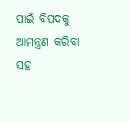ପାଇଁ ବିପଦକୁ ଆମନ୍ତ୍ରଣ କରିବା ସହ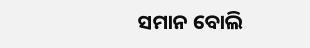ସମାନ ବୋଲି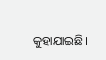କୁହାଯାଇଛି।